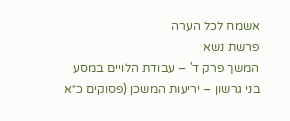אשמח לכל הערה
פרשת נשא
המשך פרק ד' – עבודת הלויים במסע
בני גרשון – יריעות המשכן (פסוקים כ״א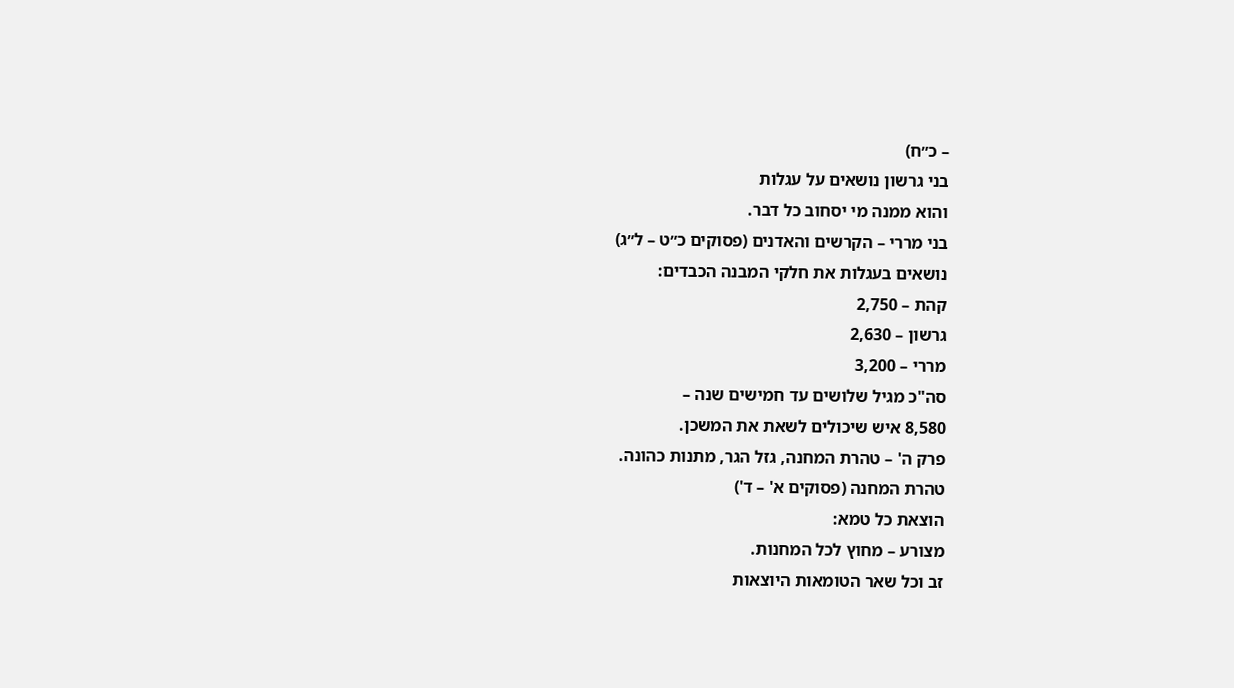– כ״ח)
בני גרשון נושאים על עגלות
והוא ממנה מי יסחוב כל דבר.
בני מררי – הקרשים והאדנים (פסוקים כ״ט – ל״ג)
נושאים בעגלות את חלקי המבנה הכבדים:
קהת – 2,750
גרשון – 2,630
מררי – 3,200
סה"כ מגיל שלושים עד חמישים שנה –
8,580 איש שיכולים לשאת את המשכן.
פרק ה' – טהרת המחנה, גזל הגר, מתנות כהונה.
טהרת המחנה (פסוקים א' – ד')
הוצאת כל טמא:
מצורע – מחוץ לכל המחנות.
זב וכל שאר הטומאות היוצאות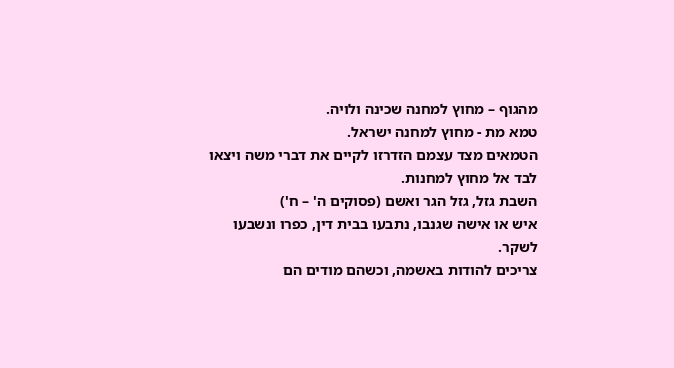מהגוף – מחוץ למחנה שכינה ולויה.
טמא מת - מחוץ למחנה ישראל.
הטמאים מצד עצמם הזדרזו לקיים את דברי משה ויצאו לבד אל מחוץ למחנות.
השבת גזל, גזל הגר ואשם (פסוקים ה' – ח')
איש או אישה שגנבו, נתבעו בבית דין, כפרו ונשבעו לשקר.
צריכים להודות באשמה, וכשהם מודים הם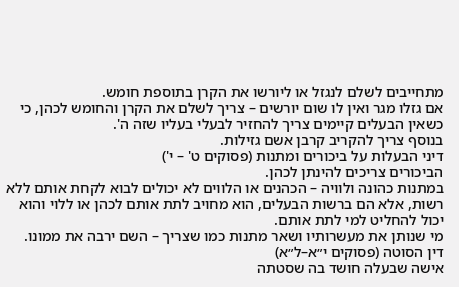מתחייבים לשלם לנגזל או ליורשו את הקרן בתוספת חומש.
אם גזלו מגר ואין לו שום יורשים – צריך לשלם את הקרן והחומש לכהן, כי כשאין הבעלים קיימים צריך להחזיר לבעלי בעליו שזה ה'.
בנוסף צריך להקריב קרבן אשם גזילות.
דיני הבעלות על ביכורים ומתנות (פסוקים ט' – י')
הביכורים צריכים להינתן לכהן.
במתנות כהונה ולוויה – הכהנים או הלווים לא יכולים לבוא לקחת אותם ללא רשות, אלא הם ברשות הבעלים, הוא מחויב לתת אותם לכהן או ללוי והוא יכול להחליט למי לתת אותם.
מי שנותן את מעשרותיו ושאר מתנות כמו שצריך – השם ירבה את ממונו.
דין הסוטה (פסוקים י״א–ל״א)
אישה שבעלה חושד בה שסטתה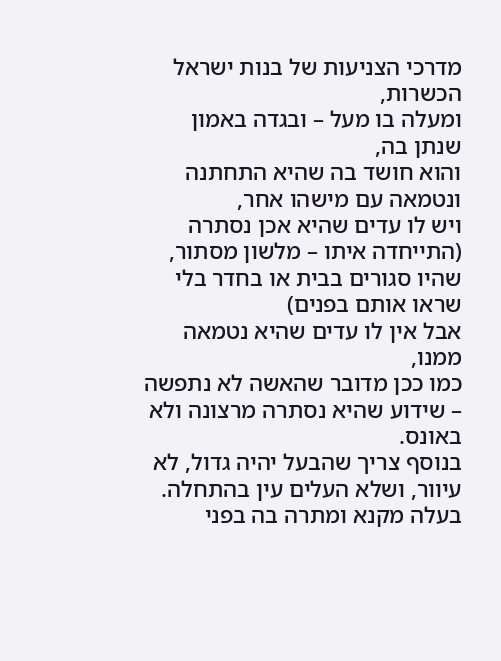מדרכי הצניעות של בנות ישראל הכשרות,
ומעלה בו מעל – ובגדה באמון שנתן בה,
והוא חושד בה שהיא התחתנה ונטמאה עם מישהו אחר,
ויש לו עדים שהיא אכן נסתרה (התייחדה איתו – מלשון מסתור, שהיו סגורים בבית או בחדר בלי שראו אותם בפנים)
אבל אין לו עדים שהיא נטמאה ממנו,
כמו ככן מדובר שהאשה לא נתפשה – שידוע שהיא נסתרה מרצונה ולא באונס.
בנוסף צריך שהבעל יהיה גדול, לא עיוור, ושלא העלים עין בהתחלה.
בעלה מקנא ומתרה בה בפני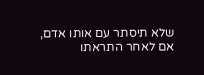שלא תיסתר עם אותו אדם,
אם לאחר התראתו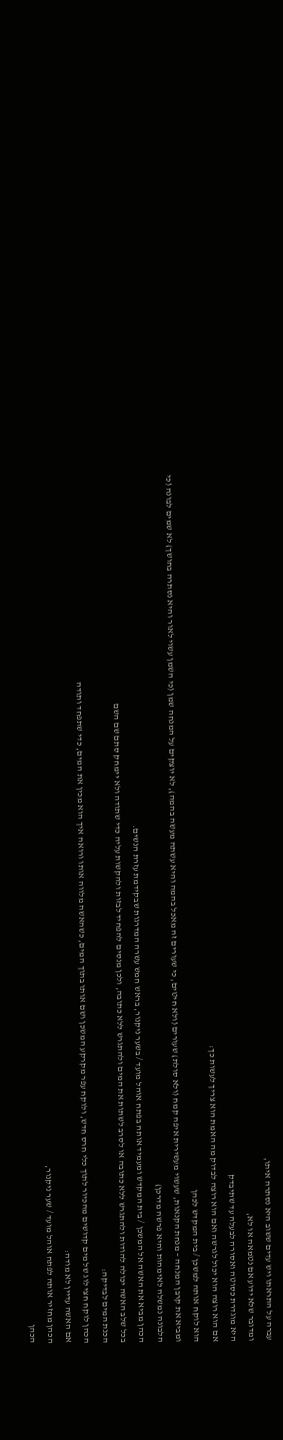עברה על התראתו ויש עדים ששוב היא נסתרה איתו,
ומדובר שלא ידוע אם נטמאה או לא,
היא מוגדרת כסוטה ואסורה לבעלה עד שתיבדק
אם הוא רוצה הוא יכול לגרשה ואם הוא רוצה לבדוק מה האמת הוא צריך לעשות כך:
הוא לוקח אותה למשכן / בית המקדש לכהן
ומביא את קרבן המנחה – מנחת הקנאות, שעשוי מעשירית איפה קמח (ולא סולת) שעורים (ולא חיטים, כי שעורים זה מאכל בהמה והיא עשתה מעשה בהמה), לא יוצקים על המנחה שמן (כי השמן עשוי לאור והיא נסתרה בחושך) לא שמים לבונה (כי הלבונה נמשלה לאימהות והיא פרשה מדרכן)
הכהן מביא את האשה אל המשכן / בית המקדש ומעמיד אותה בפתח אוהל מועד / בשער ניקנור, בראש חמש עשרה המדרגות שבקידמת עזרת הנשים.
בכל שלב האשה יכולה להודות ולהתגרש ללא כתובה או לסרב לשתות את המים ולהתגרש ללא כתובה, ולכן מנסים להפחיד לבזות ולהקשות עליה כדי שתודה ולא יימחק סתם שם השם
הכנת המים לבדיקה:
הכהן לוקח חצי לוג של מים קדושים מהכיור לתוך כלי חרס חדש, ולוקח עפר מקרקע המשכן ושם אותו בתוך המים, כשהאשה מלווה אותו ורואה איך הוא מכין את המים, כדי שתפחד ותודה
אם האשה עדיין לא מודה:
הכהן מחזיר אותה לפתח אוהל מועד / שער ניקנור,
הכהן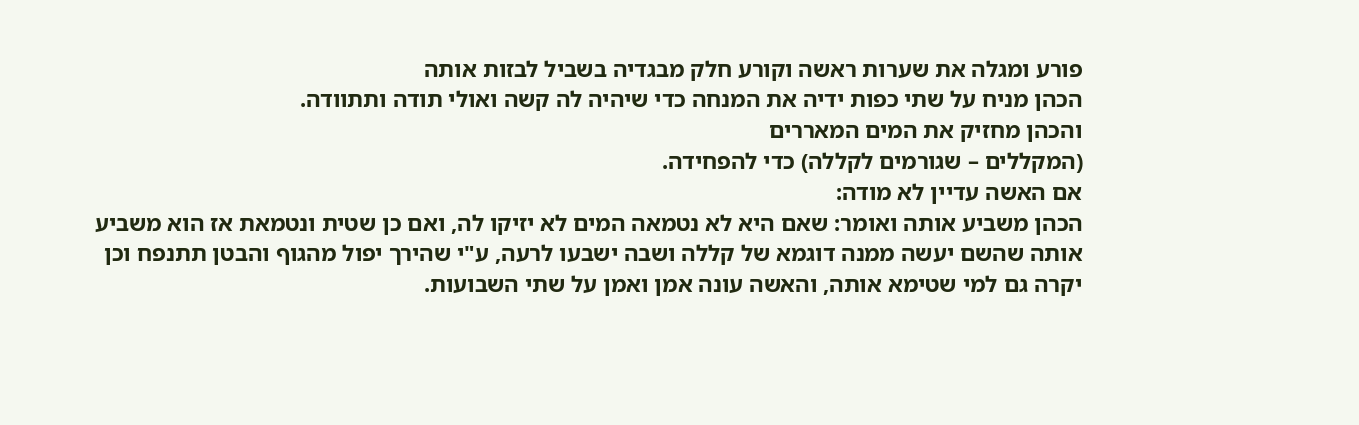פורע ומגלה את שערות ראשה וקורע חלק מבגדיה בשביל לבזות אותה
הכהן מניח על שתי כפות ידיה את המנחה כדי שיהיה לה קשה ואולי תודה ותתוודה.
והכהן מחזיק את המים המאררים
(המקללים – שגורמים לקללה) כדי להפחידה.
אם האשה עדיין לא מודה:
הכהן משביע אותה ואומר: שאם היא לא נטמאה המים לא יזיקו לה, ואם כן שטית ונטמאת אז הוא משביע אותה שהשם יעשה ממנה דוגמא של קללה ושבה ישבעו לרעה, ע"י שהירך יפול מהגוף והבטן תתנפח וכן יקרה גם למי שטימא אותה, והאשה עונה אמן ואמן על שתי השבועות.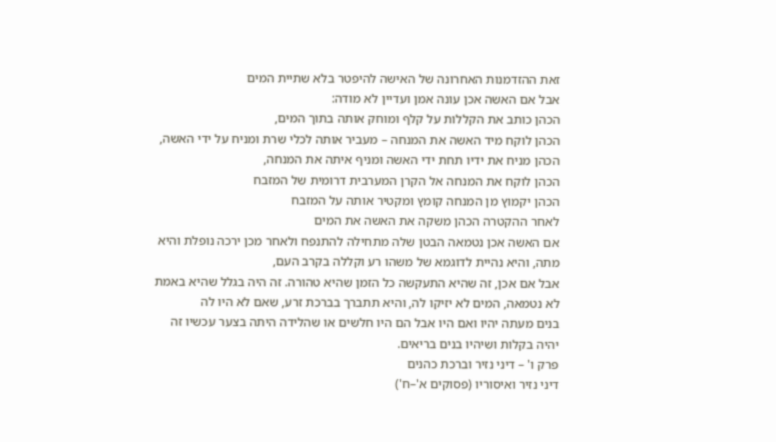זאת ההזדמנות האחרונה של האישה להיפטר בלא שתיית המים
אבל אם האשה אכן עונה אמן ועדיין לא מודה:
הכהן כותב את הקללות על קלף ומוחק אותה בתוך המים,
הכהן לוקח מיד האשה את המנחה – מעביר אותה לכלי שרת ומניח על ידי האשה,
הכהן מניח את ידיו תחת ידי האשה ומניף איתה את המנחה,
הכהן לוקח את המנחה אל הקרן המערבית דרומית של המזבח
הכהן יקמוץ מן המנחה קומץ ומקטיר אותה על המזבח
לאחר ההקטרה הכהן משקה את האשה את המים
אם האשה אכן נטמאה הבטן שלה מתחילה להתנפח ולאחר מכן ירכה נופלת והיא מתה, והיא נהיית לדוגמא של משהו רע וקללה בקרב העם,
אבל אם אכן, זה שהיא התעקשה כל הזמן שהיא טהורה. זה היה בגלל שהיא באמת לא נטמאה, המים לא יזיקו לה, והיא תתברך בברכת זרע, שאם לא היו לה
בנים מעתה יהיו ואם היו אבל הם היו חלשים או שהלידה היתה בצער עכשיו זה יהיה בקלות ושיהיו בנים בריאים.
פרק ו' – דיני נזיר וברכת כהנים
דיני נזיר ואיסוריו (פסוקים א'–ח')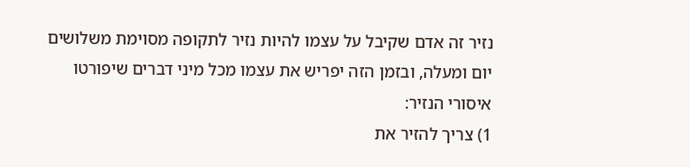נזיר זה אדם שקיבל על עצמו להיות נזיר לתקופה מסוימת משלושים יום ומעלה, ובזמן הזה יפריש את עצמו מכל מיני דברים שיפורטו
איסורי הנזיר:
1) צריך להזיר את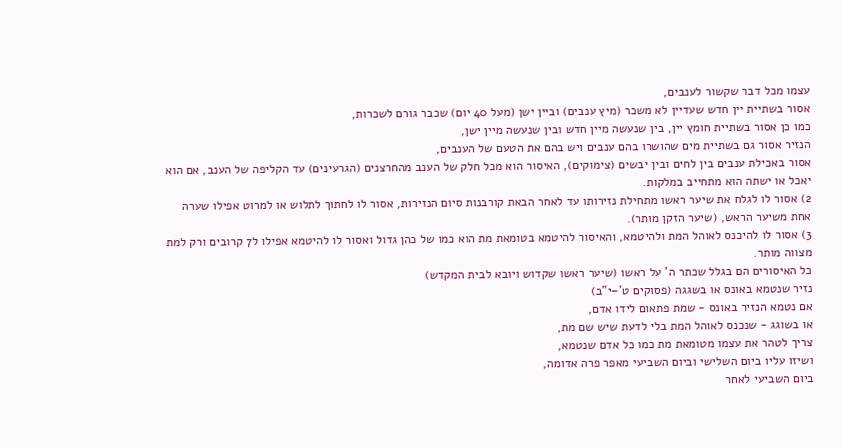עצמו מכל דבר שקשור לענבים,
אסור בשתיית יין חדש שעדיין לא משכר (מיץ ענבים) וביין ישן (מעל 40 יום) שכבר גורם לשכרות,
כמו כן אסור בשתיית חומץ יין, בין שנעשה מיין חדש ובין שנעשה מיין ישן,
הנזיר אסור גם בשתיית מים שהושרו בהם ענבים ויש בהם את הטעם של הענבים,
אסור באכילת ענבים בין לחים ובין יבשים (צימוקים), האיסור הוא מכל חלק של הענב מהחרצנים (הגרעינים) עד הקליפה של הענב, אם הוא יאכל או ישתה הוא מתחייב במלקות.
2) אסור לו לגלח את שיער ראשו מתחילת נזירותו עד לאחר הבאת קורבנות סיום הנזירות, אסור לו לחתוך לתלוש או למרוט אפילו שערה אחת משיער הראש, (שיער הזקן מותר).
3) אסור לו להיכנס לאוהל המת ולהיטמא, והאיסור להיטמא בטומאת מת הוא כמו של כהן גדול ואסור לו להיטמא אפילו ל7 קרובים ורק למת מצווה מותר.
כל האיסורים הם בגלל שכתר ה' על ראשו (שיער ראשו שקדוש ויובא לבית המקדש)
נזיר שנטמא באונס או בשגגה (פסוקים ט'–י"ב)
אם נטמא הנזיר באונס - שמת פתאום לידו אדם,
או בשוגג - שנכנס לאוהל המת בלי לדעת שיש שם מת,
צריך לטהר את עצמו מטומאת מת כמו כל אדם שנטמא,
ושיזו עליו ביום השלישי וביום השביעי מאפר פרה אדומה,
ביום השביעי לאחר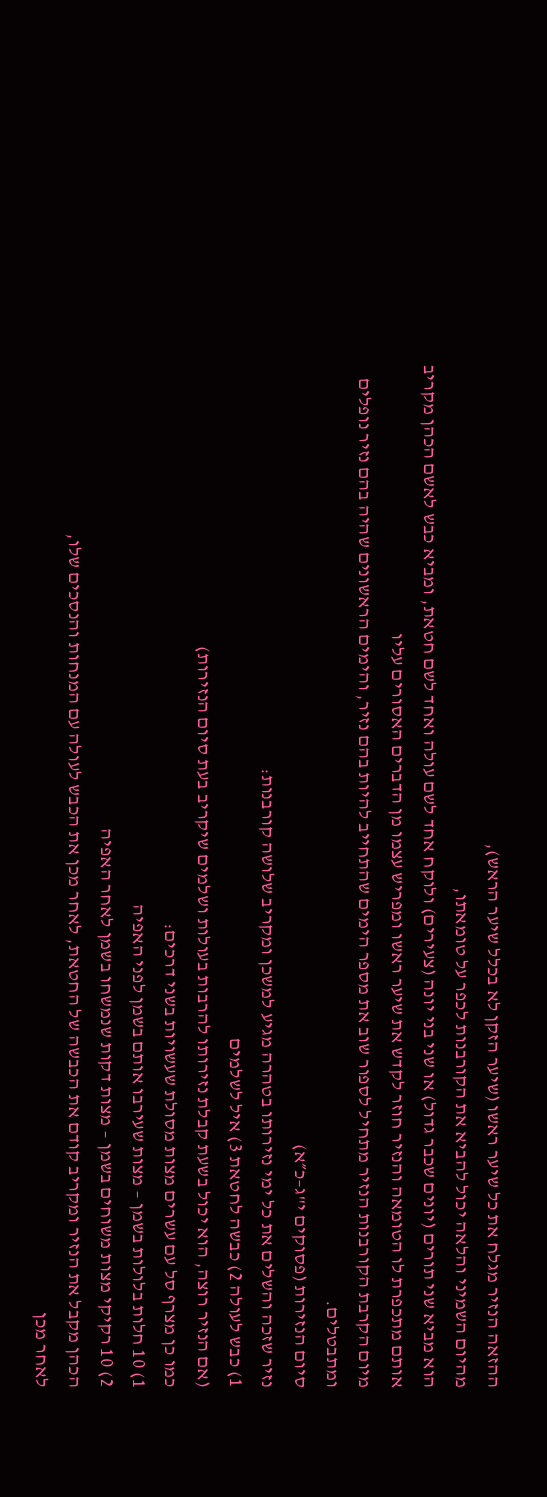ההזאה הנזיר מגלח את כל שיער ראשו (שיער הזקן לא בכלל שיער הראש),
מהיום השמיני והלאה יכול להביא את הקורבנות לכפר על טומאתו,
הוא מביא שני תורים (יונים שכבר גדול) או שני בני יונה (צעירים) ולוקח אחד לשם עולה ואחד לשם חטאת, ומביא כבש לאשם הכהן מקריב אותם מתכפרת לו הטומאה והנזיר חוזר לקדש את שיער ראשו ומפריש עצמו מן הדברים האסורים עליו
מיום הקרבת הקורבנות הנזיר מתחיל לספור שוב את מספר הימים שהתחייב להיות בהם נזיר, והימים הראשונים שהיה בהם נזיר נופלים ומתבטלים.
סיום הנזירות (פסוקים י"ג–כ״א)
נזיר שזכה והשלים את כל ימי נזירותו בטהרה מגיע למשכן ומקריב שלושה קורבנות:
1) כבש לעולה 2) כבשה לחטאת 3) איל לשלמים
(אם הנזיר רוצה, הוא יכול בשעת קבלת נזירותו להרבות בעולות ושלמים שיקריב בעת סיום הנזירות)
כמו כן מצרף סל עם עשרים מצות מסולת שעשויות בשני דרכים:
1) 10 חלות בלולות בשמן – מצות שעירבו אותם בשמן לפני האפיה
2) 10 רקיקי מצות משוחים בשמן – מצות דקות שנמשחו בשמן לאחר האפיה
הכהן מקבל את הנזיר ומקריב קודם את הכבשה של החטאת, לאחר מכן את הכבש לעולה עם המנחות והנסכים שלו,
לאחר מכן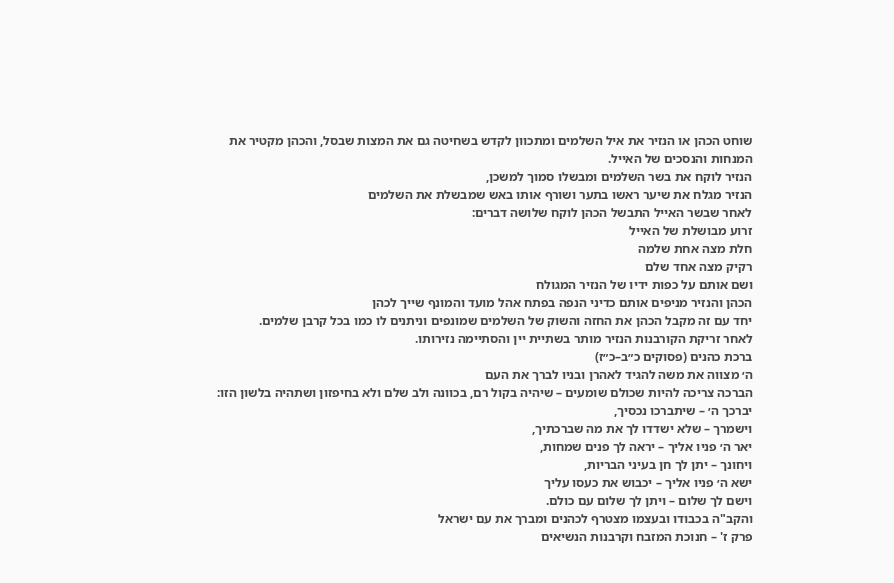שוחט הכהן או הנזיר את איל השלמים ומתכוון לקדש בשחיטה גם את המצות שבסל, והכהן מקטיר את המנחות והנסכים של האייל.
הנזיר לוקח את בשר השלמים ומבשלו סמוך למשכן,
הנזיר מגלח את שיער ראשו בתער ושורף אותו באש שמבשלת את השלמים
לאחר שבשר האייל התבשל הכהן לוקח שלושה דברים:
זרוע מבושלת של האייל
חלת מצה אחת שלמה
רקיק מצה אחד שלם
ושם אותם על כפות ידיו של הנזיר המגולח
הכהן והנזיר מניפים אותם כדיני הנפה בפתח אהל מועד והמונף שייך לכהן
יחד עם זה מקבל הכהן את החזה והשוק של השלמים שמונפים וניתנים לו כמו בכל קרבן שלמים.
לאחר זריקת הקורבנות הנזיר מותר בשתיית יין והסתיימה נזירותו.
ברכת כהנים (פסוקים כ״ב–כ״ז)
ה׳ מצווה את משה להגיד לאהרן ובניו לברך את העם
הברכה צריכה להיות שכולם שומעים – שיהיה בקול רם, בכוונה ולב שלם ולא בחיפזון ושתהיה בלשון הזו:
יברכך ה׳ – שיתברכו נכסיך,
וישמרך – שלא ישדדו לך את מה שברכתיך,
יאר ה׳ פניו אליך – יראה לך פנים שמחות,
ויחונך – יתן לך חן בעיני הבריות,
ישא ה׳ פניו אליך – יכבוש את כעסו עליך
וישם לך שלום – ויתן לך שלום עם כולם.
והקב"ה בכבודו ובעצמו מצטרף לכהנים ומברך את עם ישראל
פרק ז' – חנוכת המזבח וקרבנות הנשיאים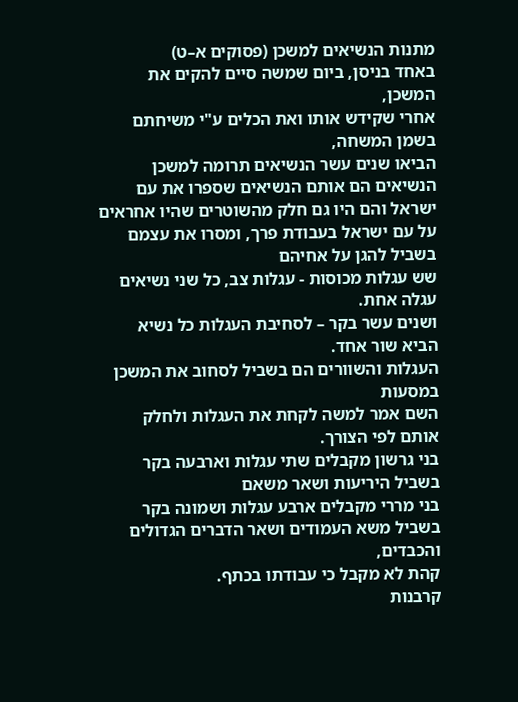מתנות הנשיאים למשכן (פסוקים א–ט)
באחד בניסן, ביום שמשה סיים להקים את המשכן,
אחרי שקידש אותו ואת הכלים ע"י משיחתם בשמן המשחה,
הביאו שנים עשר הנשיאים תרומה למשכן
הנשיאים הם אותם הנשיאים שספרו את עם ישראל והם היו גם חלק מהשוטרים שהיו אחראים על עם ישראל בעבודת פרך, ומסרו את עצמם בשביל להגן על אחיהם
שש עגלות מכוסות - עגלות צב, כל שני נשיאים עגלה אחת.
ושנים עשר בקר – לסחיבת העגלות כל נשיא הביא שור אחד.
העגלות והשוורים הם בשביל לסחוב את המשכן במסעות
השם אמר למשה לקחת את העגלות ולחלק אותם לפי הצורך.
בני גרשון מקבלים שתי עגלות וארבעה בקר בשביל היריעות ושאר משאם
בני מררי מקבלים ארבע עגלות ושמונה בקר בשביל משא העמודים ושאר הדברים הגדולים והכבדים,
קהת לא מקבל כי עבודתו בכתף.
קרבנות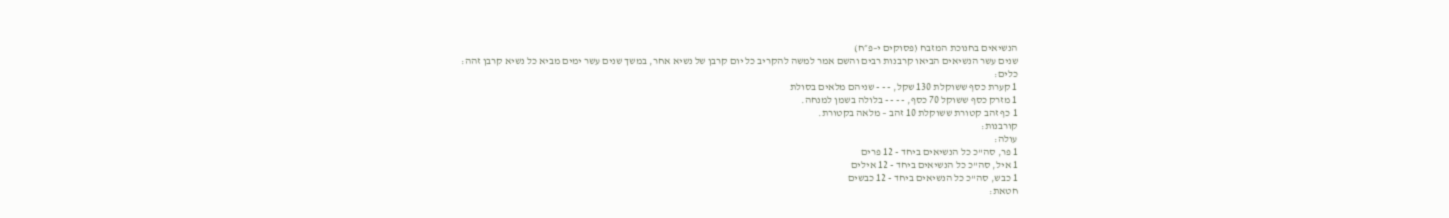הנשיאים בחנוכת המזבח (פסוקים י–פ״ח)
שנים עשר הנשיאים הביאו קרבנות רבים והשם אמר למשה להקריב כל יום קרבן של נשיא אחר, במשך שנים עשר ימים מביא כל נשיא קרבן זהה:
כלים:
1 קערת כסף ששוקלת 130 שקל, - - - שניהם מלאים בסולת
1 מזרק כסף ששוקל 70 כסף, - - - - בלולה בשמן למנחה.
1 כף זהב קטורת ששוקלת 10 זהב – מלאה בקטורת.
קורבנות:
עולה:
1 פר, סה"כ כל הנשיאים ביחד - 12 פרים
1 איל, סה"כ כל הנשיאים ביחד - 12 אילים
1 כבש, סה"כ כל הנשיאים ביחד - 12 כבשים
חטאת: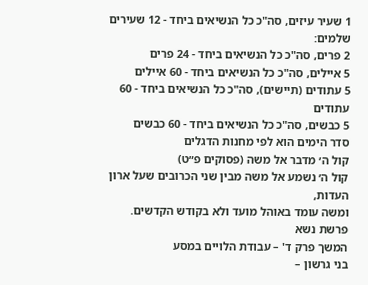1 שעיר עיזים, סה"כ כל הנשיאים ביחד - 12 שעירים
שלמים:
2 פרים, סה"כ כל הנשיאים ביחד - 24 פרים
5 איילים, סה"כ כל הנשיאים ביחד - 60 איילים
5 עתודים (תיישים), סה"כ כל הנשיאים ביחד - 60 עתודים
5 כבשים, סה"כ כל הנשיאים ביחד - 60 כבשים
סדר הימים הוא לפי מחנות הדגלים
קול ה׳ מדבר אל משה (פסוקים פ״ט)
קול ה׳ נשמע אל משה מבין שני הכרובים שעל ארון העדות,
ומשה עומד באוהל מועד ולא בקודש הקדשים.
פרשת נשא
המשך פרק ד' – עבודת הלויים במסע
בני גרשון –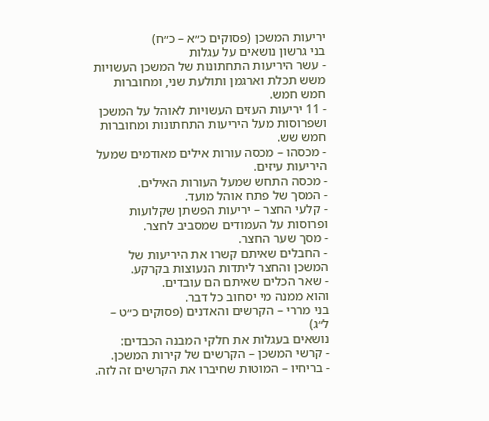יריעות המשכן (פסוקים כ״א – כ״ח)
בני גרשון נושאים על עגלות
- עשר היריעות התחתונות של המשכן העשויות משש תכלת וארגמן ותולעת שני, ומחוברות חמש חמש.
- 11 יריעות העזים העשויות לאוהל על המשכן ושפרוסות מעל היריעות התחתונות ומחוברות חמש שש.
- מכסהו – מכסה עורות אילים מאודמים שמעל היריעות עיזים.
- מכסה התחש שמעל העורות האילים.
- המסך של פתח אוהל מועד.
- קלעי החצר – יריעות הפשתן שקלועות ופרוסות על העמודים שמסביב לחצר.
- מסך שער החצר.
- החבלים שאיתם קשרו את היריעות של המשכן והחצר ליתדות הנעוצות בקרקע.
- שאר הכלים שאיתם הם עובדים.
והוא ממנה מי יסחוב כל דבר.
בני מררי – הקרשים והאדנים (פסוקים כ״ט – ל״ג)
נושאים בעגלות את חלקי המבנה הכבדים:
- קרשי המשכן – הקרשים של קירות המשכן.
- בריחיו – המוטות שחיברו את הקרשים זה לזה.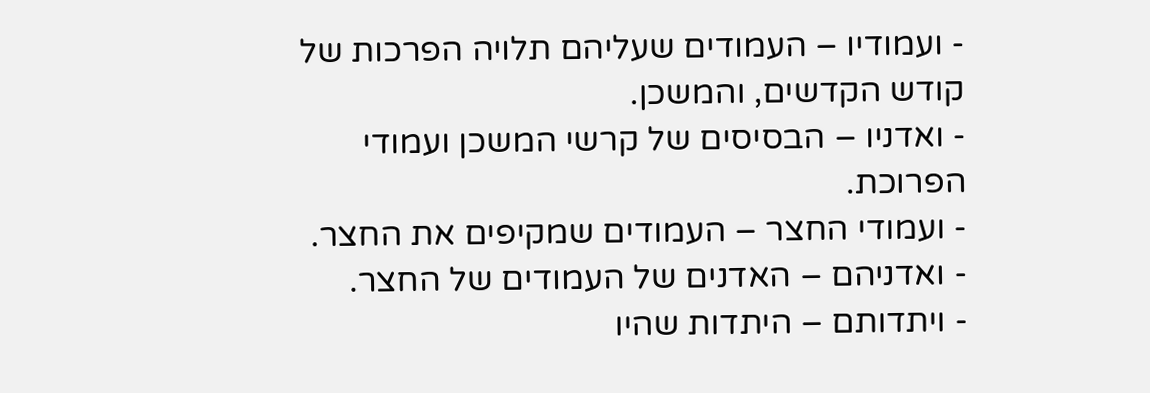- ועמודיו – העמודים שעליהם תלויה הפרכות של קודש הקדשים, והמשכן.
- ואדניו – הבסיסים של קרשי המשכן ועמודי הפרוכת.
- ועמודי החצר – העמודים שמקיפים את החצר.
- ואדניהם – האדנים של העמודים של החצר.
- ויתדותם – היתדות שהיו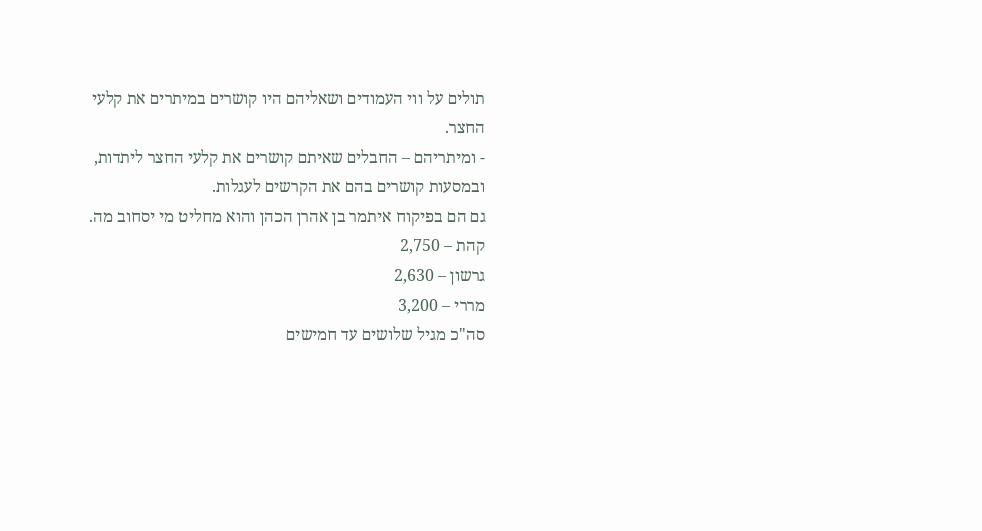תולים על ווי העמודים ושאליהם היו קושרים במיתרים את קלעי החצר.
- ומיתריהם – החבלים שאיתם קושרים את קלעי החצר ליתדות, ובמסעות קושרים בהם את הקרשים לעגלות.
גם הם בפיקוח איתמר בן אהרן הכהן והוא מחליט מי יסחוב מה.
קהת – 2,750
גרשון – 2,630
מררי – 3,200
סה"כ מגיל שלושים עד חמישים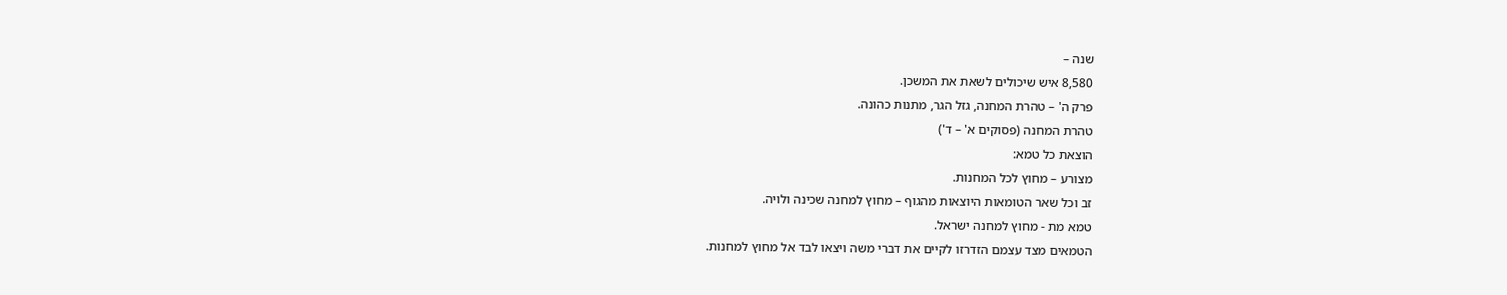שנה –
8,580 איש שיכולים לשאת את המשכן.
פרק ה' – טהרת המחנה, גזל הגר, מתנות כהונה.
טהרת המחנה (פסוקים א' – ד')
הוצאת כל טמא:
מצורע – מחוץ לכל המחנות.
זב וכל שאר הטומאות היוצאות מהגוף – מחוץ למחנה שכינה ולויה.
טמא מת - מחוץ למחנה ישראל.
הטמאים מצד עצמם הזדרזו לקיים את דברי משה ויצאו לבד אל מחוץ למחנות.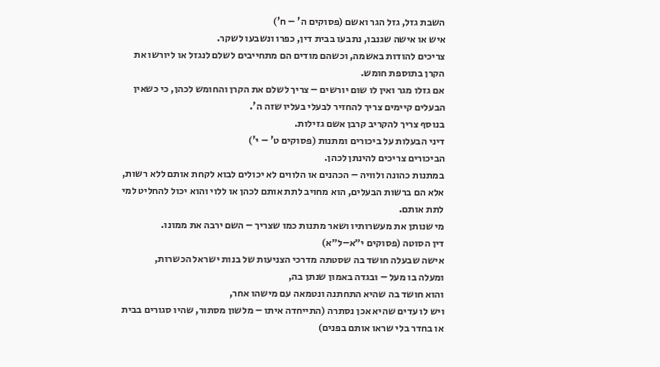השבת גזל, גזל הגר ואשם (פסוקים ה' – ח')
איש או אישה שגנבו, נתבעו בבית דין, כפרו ונשבעו לשקר.
צריכים להודות באשמה, וכשהם מודים הם מתחייבים לשלם לנגזל או ליורשו את הקרן בתוספת חומש.
אם גזלו מגר ואין לו שום יורשים – צריך לשלם את הקרן והחומש לכהן, כי כשאין הבעלים קיימים צריך להחזיר לבעלי בעליו שזה ה'.
בנוסף צריך להקריב קרבן אשם גזילות.
דיני הבעלות על ביכורים ומתנות (פסוקים ט' – י')
הביכורים צריכים להינתן לכהן.
במתנות כהונה ולוויה – הכהנים או הלווים לא יכולים לבוא לקחת אותם ללא רשות, אלא הם ברשות הבעלים, הוא מחויב לתת אותם לכהן או ללוי והוא יכול להחליט למי לתת אותם.
מי שנותן את מעשרותיו ושאר מתנות כמו שצריך – השם ירבה את ממונו.
דין הסוטה (פסוקים י״א–ל״א)
אישה שבעלה חושד בה שסטתה מדרכי הצניעות של בנות ישראל הכשרות,
ומעלה בו מעל – ובגדה באמון שנתן בה,
והוא חושד בה שהיא התחתנה ונטמאה עם מישהו אחר,
ויש לו עדים שהיא אכן נסתרה (התייחדה איתו – מלשון מסתור, שהיו סגורים בבית או בחדר בלי שראו אותם בפנים)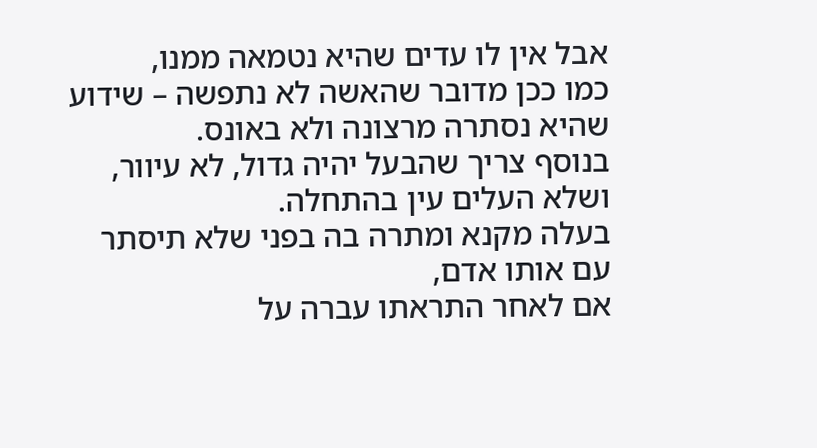אבל אין לו עדים שהיא נטמאה ממנו,
כמו ככן מדובר שהאשה לא נתפשה – שידוע שהיא נסתרה מרצונה ולא באונס.
בנוסף צריך שהבעל יהיה גדול, לא עיוור, ושלא העלים עין בהתחלה.
בעלה מקנא ומתרה בה בפני שלא תיסתר עם אותו אדם,
אם לאחר התראתו עברה על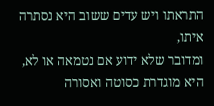התראתו ויש עדים ששוב היא נסתרה איתו,
ומדובר שלא ידוע אם נטמאה או לא,
היא מוגדרת כסוטה ואסורה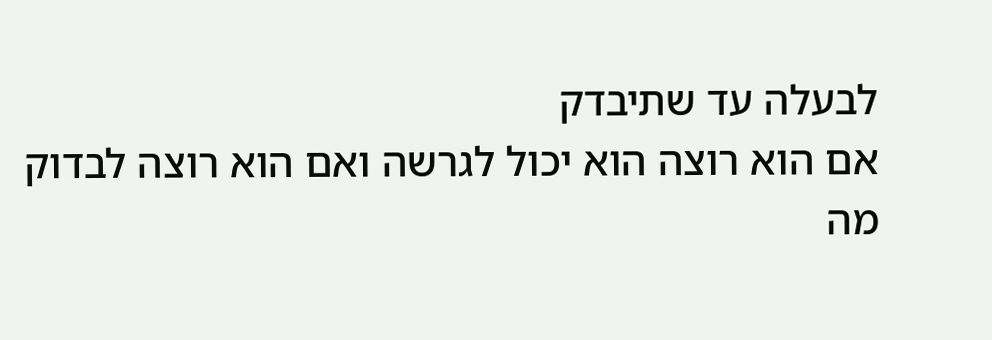לבעלה עד שתיבדק
אם הוא רוצה הוא יכול לגרשה ואם הוא רוצה לבדוק מה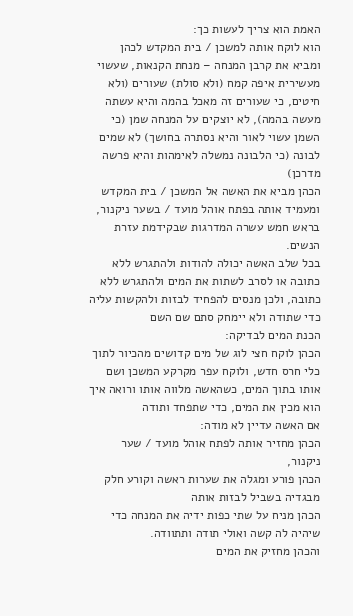האמת הוא צריך לעשות כך:
הוא לוקח אותה למשכן / בית המקדש לכהן
ומביא את קרבן המנחה – מנחת הקנאות, שעשוי מעשירית איפה קמח (ולא סולת) שעורים (ולא חיטים, כי שעורים זה מאכל בהמה והיא עשתה מעשה בהמה), לא יוצקים על המנחה שמן (כי השמן עשוי לאור והיא נסתרה בחושך) לא שמים לבונה (כי הלבונה נמשלה לאימהות והיא פרשה מדרכן)
הכהן מביא את האשה אל המשכן / בית המקדש ומעמיד אותה בפתח אוהל מועד / בשער ניקנור, בראש חמש עשרה המדרגות שבקידמת עזרת הנשים.
בכל שלב האשה יכולה להודות ולהתגרש ללא כתובה או לסרב לשתות את המים ולהתגרש ללא כתובה, ולכן מנסים להפחיד לבזות ולהקשות עליה כדי שתודה ולא יימחק סתם שם השם
הכנת המים לבדיקה:
הכהן לוקח חצי לוג של מים קדושים מהכיור לתוך כלי חרס חדש, ולוקח עפר מקרקע המשכן ושם אותו בתוך המים, כשהאשה מלווה אותו ורואה איך הוא מכין את המים, כדי שתפחד ותודה
אם האשה עדיין לא מודה:
הכהן מחזיר אותה לפתח אוהל מועד / שער ניקנור,
הכהן פורע ומגלה את שערות ראשה וקורע חלק מבגדיה בשביל לבזות אותה
הכהן מניח על שתי כפות ידיה את המנחה כדי שיהיה לה קשה ואולי תודה ותתוודה.
והכהן מחזיק את המים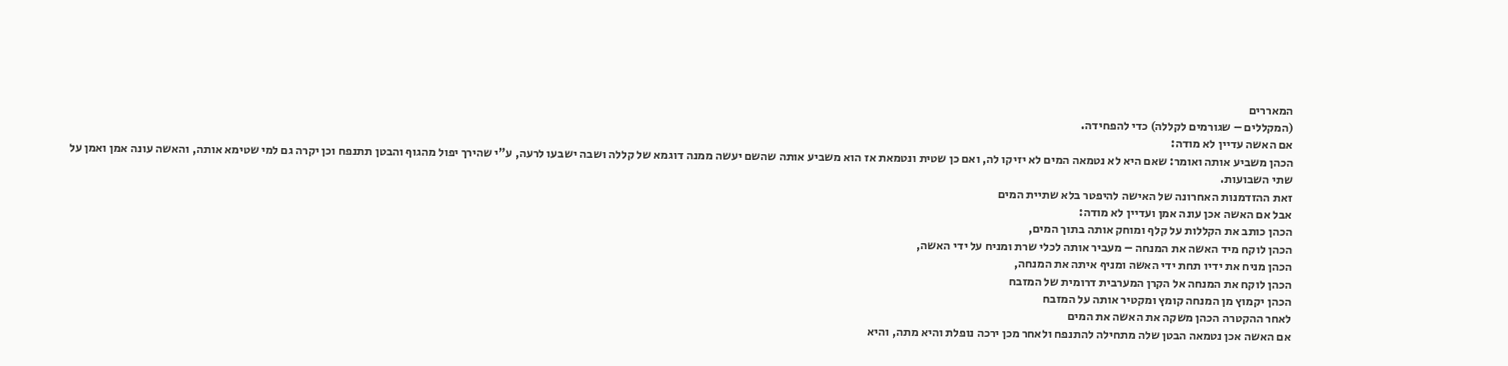המאררים
(המקללים – שגורמים לקללה) כדי להפחידה.
אם האשה עדיין לא מודה:
הכהן משביע אותה ואומר: שאם היא לא נטמאה המים לא יזיקו לה, ואם כן שטית ונטמאת אז הוא משביע אותה שהשם יעשה ממנה דוגמא של קללה ושבה ישבעו לרעה, ע"י שהירך יפול מהגוף והבטן תתנפח וכן יקרה גם למי שטימא אותה, והאשה עונה אמן ואמן על שתי השבועות.
זאת ההזדמנות האחרונה של האישה להיפטר בלא שתיית המים
אבל אם האשה אכן עונה אמן ועדיין לא מודה:
הכהן כותב את הקללות על קלף ומוחק אותה בתוך המים,
הכהן לוקח מיד האשה את המנחה – מעביר אותה לכלי שרת ומניח על ידי האשה,
הכהן מניח את ידיו תחת ידי האשה ומניף איתה את המנחה,
הכהן לוקח את המנחה אל הקרן המערבית דרומית של המזבח
הכהן יקמוץ מן המנחה קומץ ומקטיר אותה על המזבח
לאחר ההקטרה הכהן משקה את האשה את המים
אם האשה אכן נטמאה הבטן שלה מתחילה להתנפח ולאחר מכן ירכה נופלת והיא מתה, והיא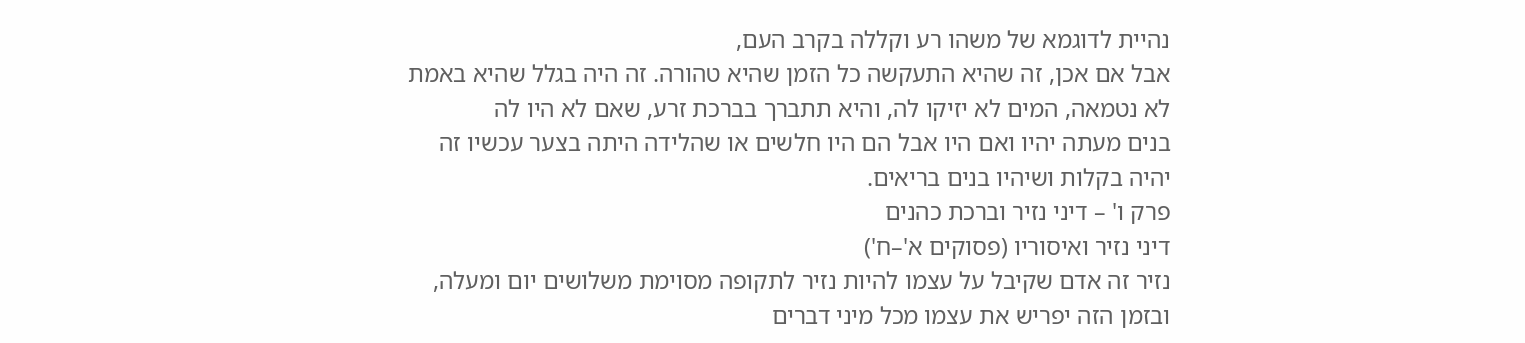נהיית לדוגמא של משהו רע וקללה בקרב העם,
אבל אם אכן, זה שהיא התעקשה כל הזמן שהיא טהורה. זה היה בגלל שהיא באמת לא נטמאה, המים לא יזיקו לה, והיא תתברך בברכת זרע, שאם לא היו לה
בנים מעתה יהיו ואם היו אבל הם היו חלשים או שהלידה היתה בצער עכשיו זה יהיה בקלות ושיהיו בנים בריאים.
פרק ו' – דיני נזיר וברכת כהנים
דיני נזיר ואיסוריו (פסוקים א'–ח')
נזיר זה אדם שקיבל על עצמו להיות נזיר לתקופה מסוימת משלושים יום ומעלה, ובזמן הזה יפריש את עצמו מכל מיני דברים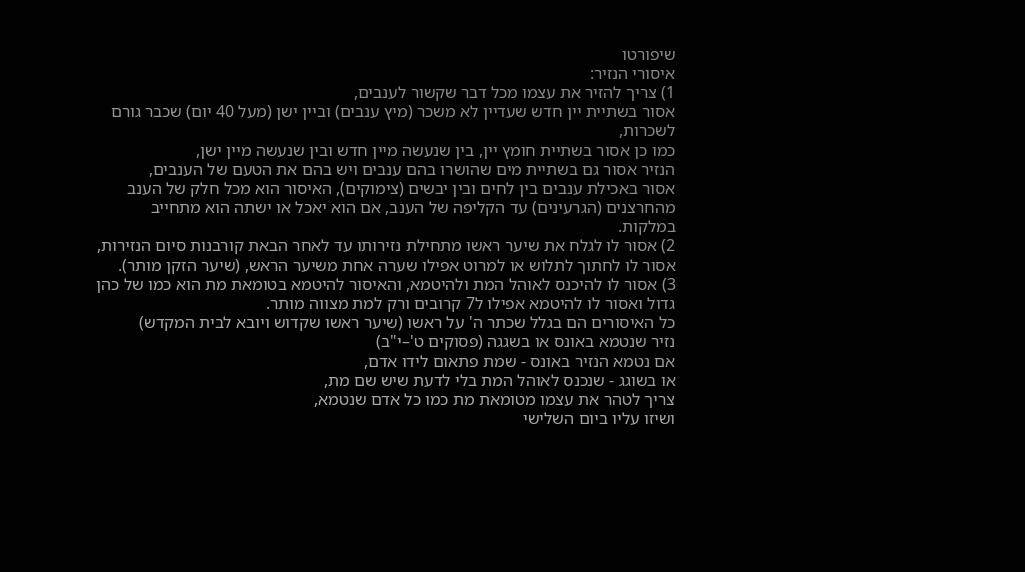שיפורטו
איסורי הנזיר:
1) צריך להזיר את עצמו מכל דבר שקשור לענבים,
אסור בשתיית יין חדש שעדיין לא משכר (מיץ ענבים) וביין ישן (מעל 40 יום) שכבר גורם לשכרות,
כמו כן אסור בשתיית חומץ יין, בין שנעשה מיין חדש ובין שנעשה מיין ישן,
הנזיר אסור גם בשתיית מים שהושרו בהם ענבים ויש בהם את הטעם של הענבים,
אסור באכילת ענבים בין לחים ובין יבשים (צימוקים), האיסור הוא מכל חלק של הענב מהחרצנים (הגרעינים) עד הקליפה של הענב, אם הוא יאכל או ישתה הוא מתחייב במלקות.
2) אסור לו לגלח את שיער ראשו מתחילת נזירותו עד לאחר הבאת קורבנות סיום הנזירות, אסור לו לחתוך לתלוש או למרוט אפילו שערה אחת משיער הראש, (שיער הזקן מותר).
3) אסור לו להיכנס לאוהל המת ולהיטמא, והאיסור להיטמא בטומאת מת הוא כמו של כהן גדול ואסור לו להיטמא אפילו ל7 קרובים ורק למת מצווה מותר.
כל האיסורים הם בגלל שכתר ה' על ראשו (שיער ראשו שקדוש ויובא לבית המקדש)
נזיר שנטמא באונס או בשגגה (פסוקים ט'–י"ב)
אם נטמא הנזיר באונס - שמת פתאום לידו אדם,
או בשוגג - שנכנס לאוהל המת בלי לדעת שיש שם מת,
צריך לטהר את עצמו מטומאת מת כמו כל אדם שנטמא,
ושיזו עליו ביום השלישי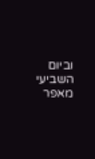וביום השביעי מאפר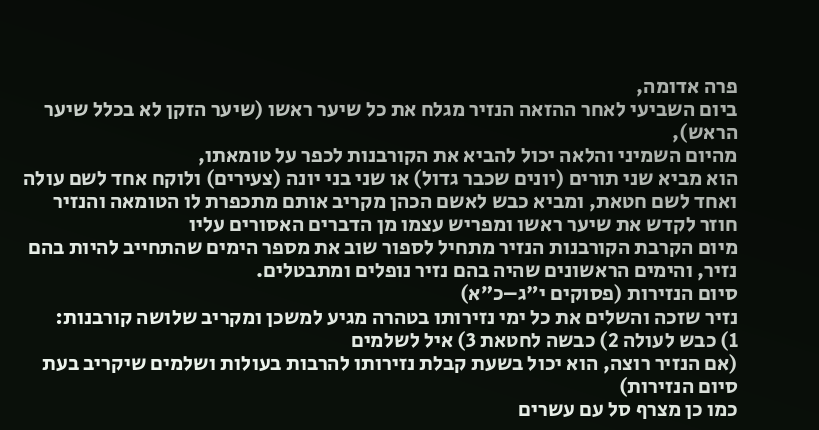פרה אדומה,
ביום השביעי לאחר ההזאה הנזיר מגלח את כל שיער ראשו (שיער הזקן לא בכלל שיער הראש),
מהיום השמיני והלאה יכול להביא את הקורבנות לכפר על טומאתו,
הוא מביא שני תורים (יונים שכבר גדול) או שני בני יונה (צעירים) ולוקח אחד לשם עולה ואחד לשם חטאת, ומביא כבש לאשם הכהן מקריב אותם מתכפרת לו הטומאה והנזיר חוזר לקדש את שיער ראשו ומפריש עצמו מן הדברים האסורים עליו
מיום הקרבת הקורבנות הנזיר מתחיל לספור שוב את מספר הימים שהתחייב להיות בהם נזיר, והימים הראשונים שהיה בהם נזיר נופלים ומתבטלים.
סיום הנזירות (פסוקים י"ג–כ״א)
נזיר שזכה והשלים את כל ימי נזירותו בטהרה מגיע למשכן ומקריב שלושה קורבנות:
1) כבש לעולה 2) כבשה לחטאת 3) איל לשלמים
(אם הנזיר רוצה, הוא יכול בשעת קבלת נזירותו להרבות בעולות ושלמים שיקריב בעת סיום הנזירות)
כמו כן מצרף סל עם עשרים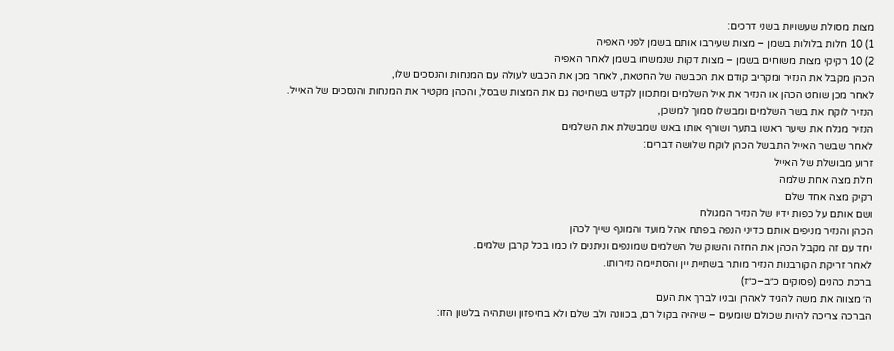מצות מסולת שעשויות בשני דרכים:
1) 10 חלות בלולות בשמן – מצות שעירבו אותם בשמן לפני האפיה
2) 10 רקיקי מצות משוחים בשמן – מצות דקות שנמשחו בשמן לאחר האפיה
הכהן מקבל את הנזיר ומקריב קודם את הכבשה של החטאת, לאחר מכן את הכבש לעולה עם המנחות והנסכים שלו,
לאחר מכן שוחט הכהן או הנזיר את איל השלמים ומתכוון לקדש בשחיטה גם את המצות שבסל, והכהן מקטיר את המנחות והנסכים של האייל.
הנזיר לוקח את בשר השלמים ומבשלו סמוך למשכן,
הנזיר מגלח את שיער ראשו בתער ושורף אותו באש שמבשלת את השלמים
לאחר שבשר האייל התבשל הכהן לוקח שלושה דברים:
זרוע מבושלת של האייל
חלת מצה אחת שלמה
רקיק מצה אחד שלם
ושם אותם על כפות ידיו של הנזיר המגולח
הכהן והנזיר מניפים אותם כדיני הנפה בפתח אהל מועד והמונף שייך לכהן
יחד עם זה מקבל הכהן את החזה והשוק של השלמים שמונפים וניתנים לו כמו בכל קרבן שלמים.
לאחר זריקת הקורבנות הנזיר מותר בשתיית יין והסתיימה נזירותו.
ברכת כהנים (פסוקים כ״ב–כ״ז)
ה׳ מצווה את משה להגיד לאהרן ובניו לברך את העם
הברכה צריכה להיות שכולם שומעים – שיהיה בקול רם, בכוונה ולב שלם ולא בחיפזון ושתהיה בלשון הזו: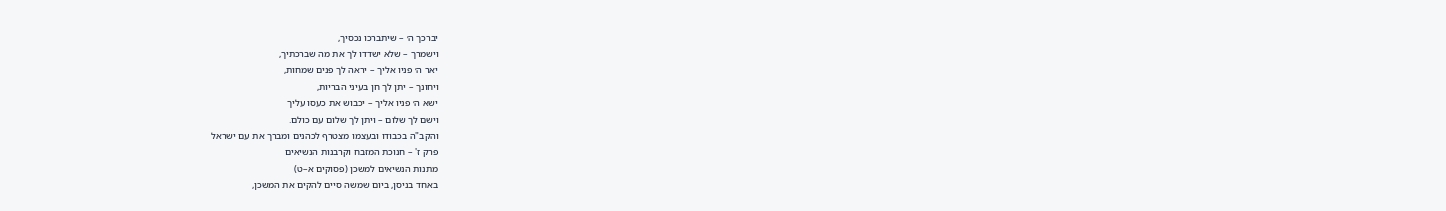יברכך ה׳ – שיתברכו נכסיך,
וישמרך – שלא ישדדו לך את מה שברכתיך,
יאר ה׳ פניו אליך – יראה לך פנים שמחות,
ויחונך – יתן לך חן בעיני הבריות,
ישא ה׳ פניו אליך – יכבוש את כעסו עליך
וישם לך שלום – ויתן לך שלום עם כולם.
והקב"ה בכבודו ובעצמו מצטרף לכהנים ומברך את עם ישראל
פרק ז' – חנוכת המזבח וקרבנות הנשיאים
מתנות הנשיאים למשכן (פסוקים א–ט)
באחד בניסן, ביום שמשה סיים להקים את המשכן,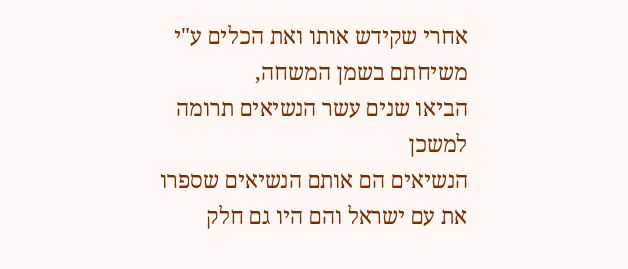אחרי שקידש אותו ואת הכלים ע"י משיחתם בשמן המשחה,
הביאו שנים עשר הנשיאים תרומה למשכן
הנשיאים הם אותם הנשיאים שספרו את עם ישראל והם היו גם חלק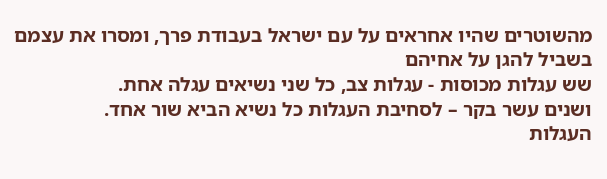מהשוטרים שהיו אחראים על עם ישראל בעבודת פרך, ומסרו את עצמם בשביל להגן על אחיהם
שש עגלות מכוסות - עגלות צב, כל שני נשיאים עגלה אחת.
ושנים עשר בקר – לסחיבת העגלות כל נשיא הביא שור אחד.
העגלות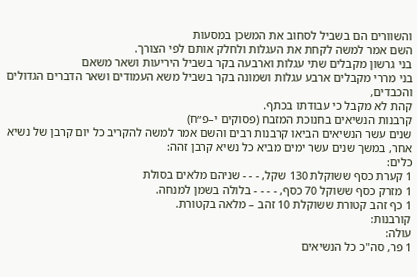והשוורים הם בשביל לסחוב את המשכן במסעות
השם אמר למשה לקחת את העגלות ולחלק אותם לפי הצורך.
בני גרשון מקבלים שתי עגלות וארבעה בקר בשביל היריעות ושאר משאם
בני מררי מקבלים ארבע עגלות ושמונה בקר בשביל משא העמודים ושאר הדברים הגדולים והכבדים,
קהת לא מקבל כי עבודתו בכתף.
קרבנות הנשיאים בחנוכת המזבח (פסוקים י–פ״ח)
שנים עשר הנשיאים הביאו קרבנות רבים והשם אמר למשה להקריב כל יום קרבן של נשיא אחר, במשך שנים עשר ימים מביא כל נשיא קרבן זהה:
כלים:
1 קערת כסף ששוקלת 130 שקל, - - - שניהם מלאים בסולת
1 מזרק כסף ששוקל 70 כסף, - - - - בלולה בשמן למנחה.
1 כף זהב קטורת ששוקלת 10 זהב – מלאה בקטורת.
קורבנות:
עולה:
1 פר, סה"כ כל הנשיאים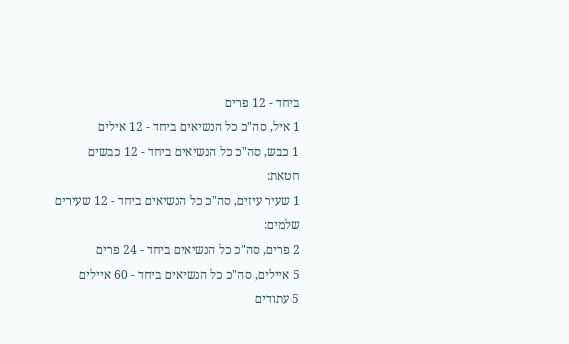ביחד - 12 פרים
1 איל, סה"כ כל הנשיאים ביחד - 12 אילים
1 כבש, סה"כ כל הנשיאים ביחד - 12 כבשים
חטאת:
1 שעיר עיזים, סה"כ כל הנשיאים ביחד - 12 שעירים
שלמים:
2 פרים, סה"כ כל הנשיאים ביחד - 24 פרים
5 איילים, סה"כ כל הנשיאים ביחד - 60 איילים
5 עתודים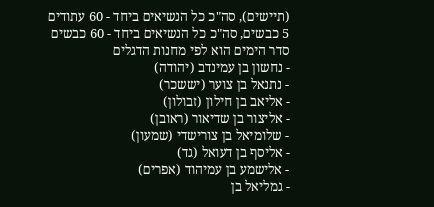(תיישים), סה"כ כל הנשיאים ביחד - 60 עתודים
5 כבשים, סה"כ כל הנשיאים ביחד - 60 כבשים
סדר הימים הוא לפי מחנות הדגלים
- נחשון בן עמינדב (יהודה)
- נתנאל בן צוער (יששכר)
- אליאב בן חילון (זבולון)
- אליצור בן שדיאור (ראובן)
- שלומיאל בן צורישדי (שמעון)
- אליסף בן דעואל (גד)
- אלישמע בן עמיהוד (אפרים)
- גמליאל בן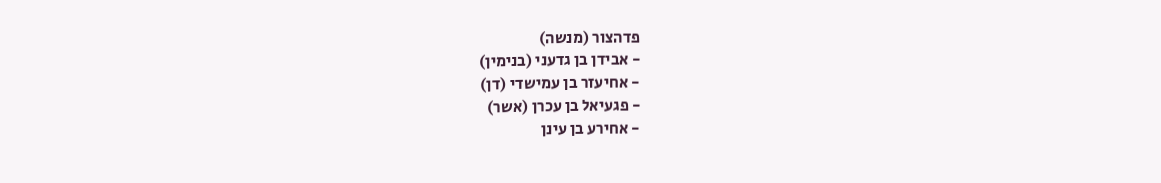פדהצור (מנשה)
- אבידן בן גדעני (בנימין)
- אחיעזר בן עמישדי (דן)
- פגעיאל בן עכרן (אשר)
- אחירע בן עינן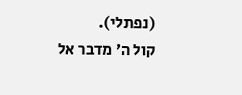(נפתלי).
קול ה׳ מדבר אל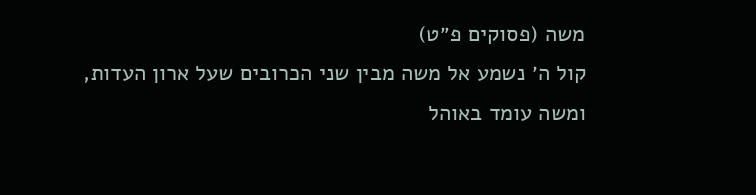משה (פסוקים פ״ט)
קול ה׳ נשמע אל משה מבין שני הכרובים שעל ארון העדות,
ומשה עומד באוהל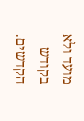מועד ולא בקודש הקדשים.